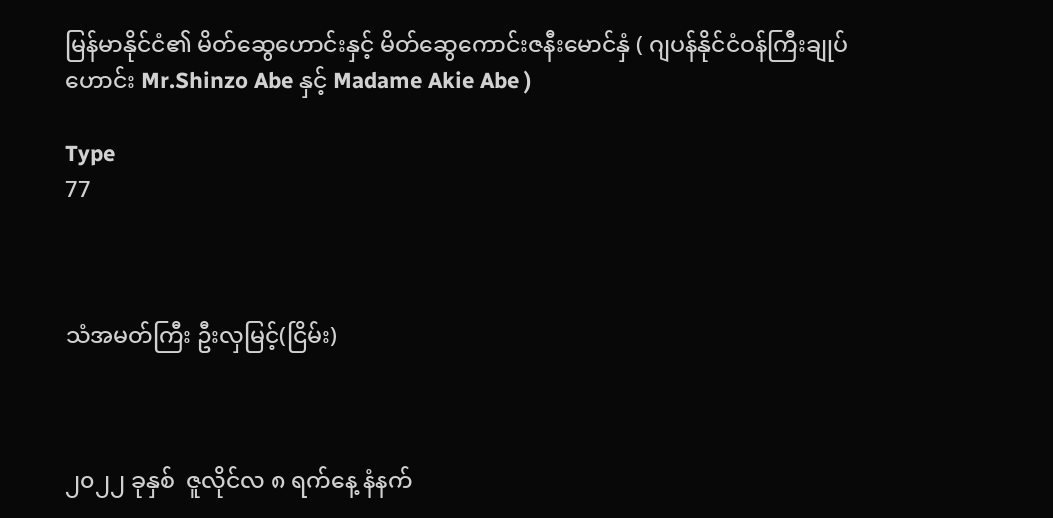မြန်မာနိုင်ငံ၏ မိတ်ဆွေဟောင်းနှင့် မိတ်ဆွေကောင်းဇနီးမောင်နှံ ( ဂျပန်နိုင်ငံဝန်ကြီးချုပ်ဟောင်း Mr.Shinzo Abe နှင့် Madame Akie Abe )

Type
77



သံအမတ်ကြီး ဦးလှမြင့်(ငြိမ်း)



၂၀၂၂ ခုနှစ်  ဇူလိုင်လ ၈ ရက်နေ့ နံနက်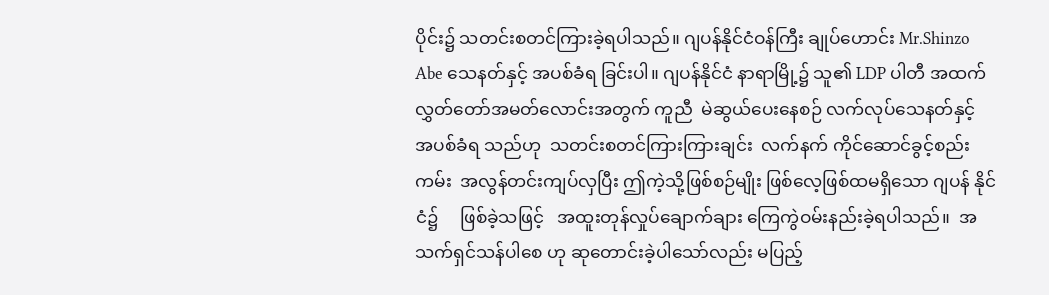ပိုင်း၌ သတင်းစတင်ကြားခဲ့ရပါသည်။ ဂျပန်နိုင်ငံဝန်ကြီး ချုပ်ဟောင်း Mr.Shinzo Abe သေနတ်နှင့် အပစ်ခံရ ခြင်းပါ။ ဂျပန်နိုင်ငံ နာရာမြို့၌ သူ၏ LDP ပါတီ အထက်လွှတ်တော်အမတ်လောင်းအတွက် ကူညီ  မဲဆွယ်ပေးနေစဉ် လက်လုပ်သေနတ်နှင့်  အပစ်ခံရ သည်ဟု  သတင်းစတင်ကြားကြားချင်း  လက်နက် ကိုင်ဆောင်ခွင့်စည်းကမ်း  အလွန်တင်းကျပ်လှပြီး ဤကဲ့သို့ဖြစ်စဉ်မျိုး ဖြစ်လေ့ဖြစ်ထမရှိသော ဂျပန် နိုင်ငံ၌     ဖြစ်ခဲ့သဖြင့်   အထူးတုန်လှုပ်ချောက်ချား ကြေကွဲဝမ်းနည်းခဲ့ရပါသည်။  အသက်ရှင်သန်ပါစေ ဟု ဆုတောင်းခဲ့ပါသော်လည်း မပြည့်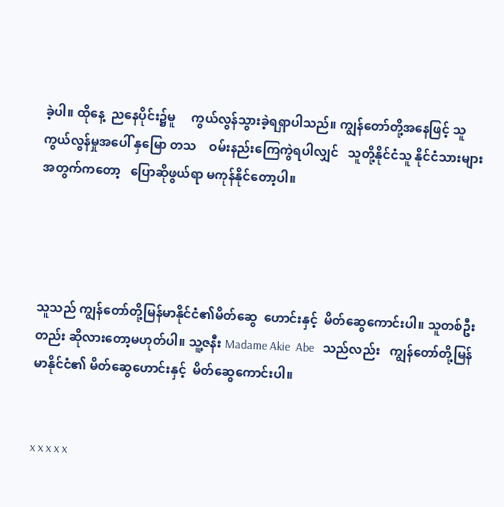ခဲ့ပါ။ ထိုနေ့  ညနေပိုင်း၌မူ     ကွယ်လွန်သွားခဲ့ရရှာပါသည်။ ကျွန်တော်တို့အနေဖြင့် သူကွယ်လွန်မှုအပေါ် နှမြော တသ    ဝမ်းနည်းကြေကွဲရပါလျှင်   သူတို့နိုင်ငံသူ နိုင်ငံသားများအတွက်ကတော့   ပြောဆိုဖွယ်ရာ မကုန်နိုင်တော့ပါ။




သူသည် ကျွန်တော်တို့မြန်မာနိုင်ငံ၏မိတ်ဆွေ  ဟောင်းနှင့်  မိတ်ဆွေကောင်းပါ။ သူတစ်ဦးတည်း ဆိုလားတော့မဟုတ်ပါ။ သူ့ဇနီး Madame Akie  Abe   သည်လည်း   ကျွန်တော်တို့မြန်မာနိုင်ငံ၏ မိတ်ဆွေဟောင်းနှင့်  မိတ်ဆွေကောင်းပါ။


x x x x x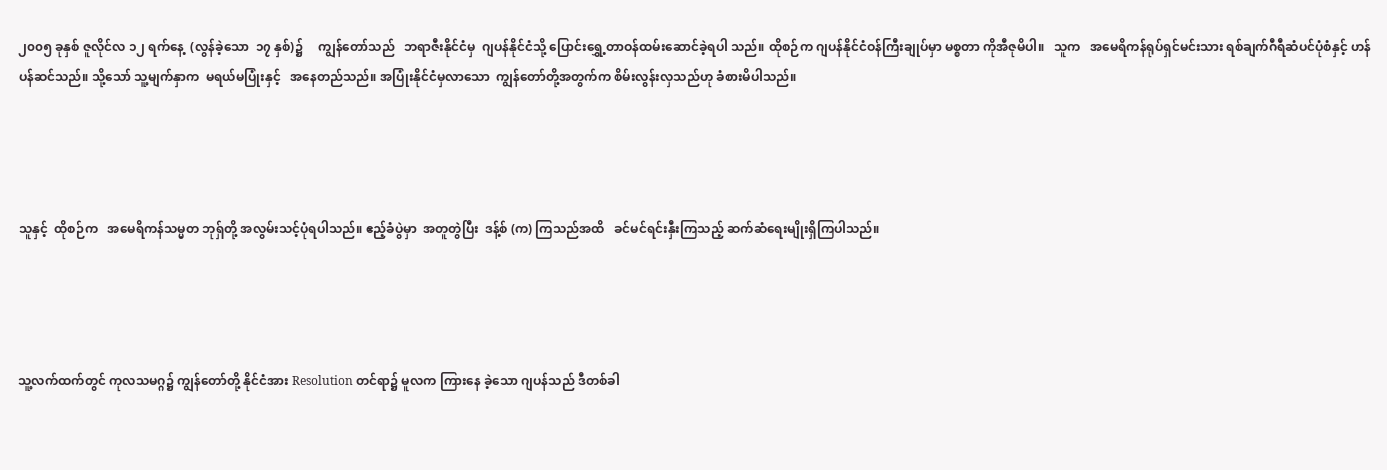၂၀၀၅ ခုနှစ် ဇူလိုင်လ ၁၂ ရက်နေ့  (လွန်ခဲ့သော  ၁၇ နှစ်)၌     ကျွန်တော်သည်   ဘရာဇီးနိုင်ငံမှ  ဂျပန်နိုင်ငံသို့ ပြောင်းရွှေ့တာဝန်ထမ်းဆောင်ခဲ့ရပါ သည်။ ထိုစဉ်က ဂျပန်နိုင်ငံဝန်ကြီးချုပ်မှာ မစ္စတာ ကိုအီဇုမိပါ။   သူက   အမေရိကန်ရုပ်ရှင်မင်းသား ရစ်ချက်ဂီရီဆံပင်ပုံစံနှင့် ဟန်ပန်ဆင်သည်။ သို့သော် သူ့မျက်နှာက  မရယ်မပြုံးနှင့်   အနေတည်သည်။ အပြုံးနိုင်ငံမှလာသော  ကျွန်တော်တို့အတွက်က စိမ်းလွန်းလှသည်ဟု ခံစားမိပါသည်။




သူနှင့်  ထိုစဉ်က   အမေရိကန်သမ္မတ ဘုရှ်တို့ အလွမ်းသင့်ပုံရပါသည်။ ဧည့်ခံပွဲမှာ  အတူတွဲပြီး  ဒန့်စ် (က) ကြသည်အထိ   ခင်မင်ရင်းနှီးကြသည့် ဆက်ဆံရေးမျိုးရှိကြပါသည်။




သူ့လက်ထက်တွင် ကုလသမဂ္ဂ၌ ကျွန်တော်တို့ နိုင်ငံအား Resolution တင်ရာ၌ မူလက ကြားနေ ခဲ့သော ဂျပန်သည် ဒီတစ်ခါ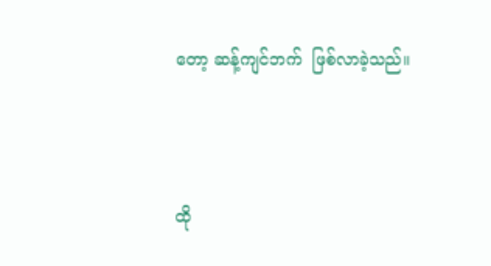တော့ ဆန့်ကျင်ဘက်  ဖြစ်လာခဲ့သည်။




ထို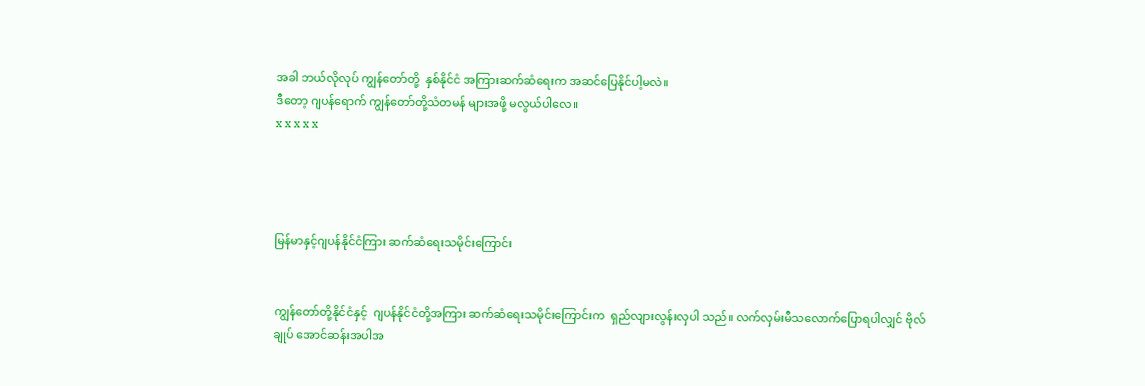အခါ ဘယ်လိုလုပ် ကျွန်တော်တို့  နှစ်နိုင်ငံ အကြားဆက်ဆံရေးက အဆင်ပြေနိုင်ပါ့မလဲ။
ဒီတော့ ဂျပန်ရောက် ကျွန်တော်တို့သံတမန် များအဖို့ မလွယ်ပါလေ။
x x x x x




မြန်မာနှင့်ဂျပန်နိုင်ငံကြား ဆက်ဆံရေးသမိုင်းကြောင်း


ကျွန်တော်တို့နိုင်ငံနှင့်  ဂျပန်နိုင်ငံတို့အကြား ဆက်ဆံရေးသမိုင်းကြောင်းက  ရှည်လျားလွန်းလှပါ သည်။ လက်လှမ်းမီသလောက်ပြောရပါလျှင် ဗိုလ်ချုပ် အောင်ဆန်းအပါအ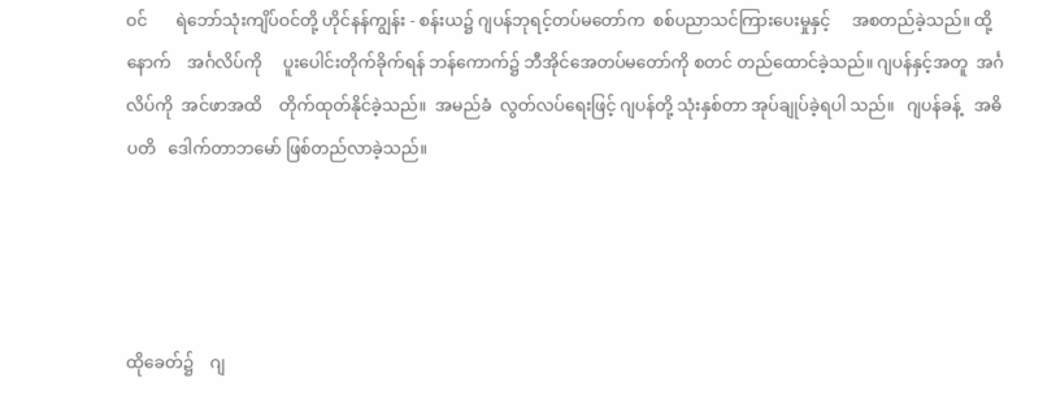ဝင်       ရဲဘော်သုံးကျိပ်ဝင်တို့ ဟိုင်နန်ကျွန်း - စန်းယ၌ ဂျပန်ဘုရင့်တပ်မတော်က  စစ်ပညာသင်ကြားပေးမှုနှင့်     အစတည်ခဲ့သည်။ ထို့နောက်    အင်္ဂလိပ်ကို     ပူးပေါင်းတိုက်ခိုက်ရန် ဘန်ကောက်၌ ဘီအိုင်အေတပ်မတော်ကို စတင် တည်ထောင်ခဲ့သည်။ ဂျပန်နှင့်အတူ  အင်္ဂလိပ်ကို  အင်ဖာအထိ    တိုက်ထုတ်နိုင်ခဲ့သည်။  အမည်ခံ  လွတ်လပ်ရေးဖြင့် ဂျပန်တို့ သုံးနှစ်တာ အုပ်ချုပ်ခဲ့ရပါ သည်။   ဂျပန်ခန့်   အဓိပတိ   ဒေါက်တာဘမော် ဖြစ်တည်လာခဲ့သည်။




ထိုခေတ်၌    ဂျ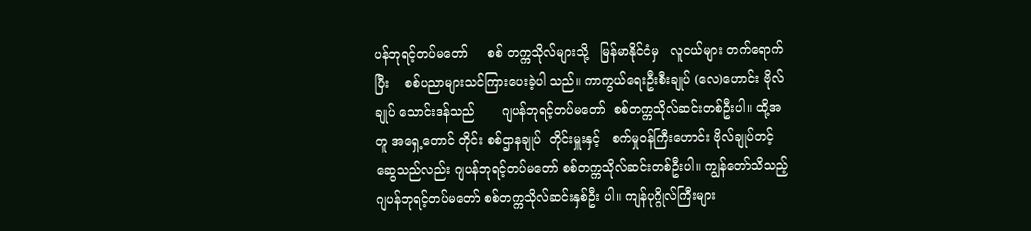ပန်ဘုရင့်တပ်မတော်     စစ် တက္ကသိုလ်များသို့   မြန်မာနိုင်ငံမှ   လူငယ်များ တက်ရောက်ပြီး    စစ်ပညာများသင်ကြားပေးခဲ့ပါ သည်။ ကာကွယ်ရေးဦးစီးချုပ် (လေ)ဟောင်း ဗိုလ်ချုပ် သောင်းဒန်သည်       ဂျပန်ဘုရင့်တပ်မတော်  စစ်တက္ကသိုလ်ဆင်းတစ်ဦးပါ။ ထို့အတူ အရှေ့တောင် တိုင်း စစ်ဌာနချုပ်  တိုင်းမှူးနှင့်   စက်မှုဝန်ကြီးဟောင်း ဗိုလ်ချုပ်တင့်ဆွေသည်လည်း ဂျပန်ဘုရင့်တပ်မတော် စစ်တက္ကသိုလ်ဆင်းတစ်ဦးပါ။ ကျွန်တော်သိသည့်  ဂျပန်ဘုရင့်တပ်မတော် စစ်တက္ကသိုလ်ဆင်းနှစ်ဦး ပါ။ ကျန်ပုဂ္ဂိုလ်ကြီးများ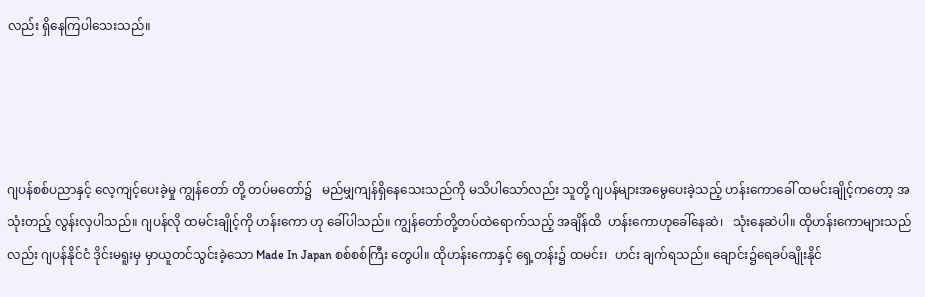လည်း ရှိနေကြပါသေးသည်။




ဂျပန်စစ်ပညာနှင့် လေ့ကျင့်ပေးခဲ့မှု ကျွန်တော် တို့ တပ်မတော်၌   မည်မျှကျန်ရှိနေသေးသည်ကို မသိပါသော်လည်း သူတို့ ဂျပန်များအမွေပေးခဲ့သည့် ဟန်းကောခေါ် ထမင်းချိုင့်ကတော့ အသုံးတည့် လွန်းလှပါသည်။ ဂျပန်လို ထမင်းချိုင့်ကို ဟန်းကော ဟု ခေါ်ပါသည်။ ကျွန်တော်တို့တပ်ထဲရောက်သည့် အချိန်ထိ  ဟန်းကောဟုခေါ်နေဆဲ၊   သုံးနေဆဲပါ။ ထိုဟန်းကောများသည်လည်း ဂျပန်နိုင်ငံ ဒိုင်းမရူးမှ မှာယူတင်သွင်းခဲ့သော Made In Japan စစ်စစ်ကြီး တွေပါ။ ထိုဟန်းကောနှင့် ရှေ့တန်း၌ ထမင်း၊  ဟင်း ချက်ရသည်။ ချောင်း၌ရေခပ်ချိုးနိုင်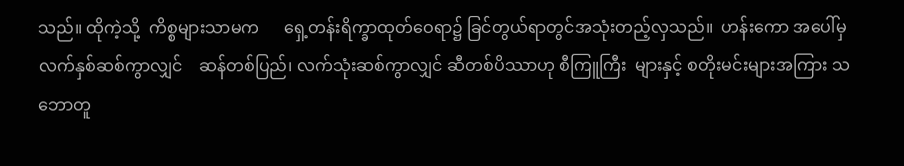သည်။ ထိုကဲ့သို့  ကိစ္စများသာမက      ရှေ့တန်းရိက္ခာထုတ်ဝေရာ၌ ခြင်တွယ်ရာတွင်အသုံးတည့်လှသည်။  ဟန်းကော အပေါ်မှ   လက်နှစ်ဆစ်ကွာလျှင်    ဆန်တစ်ပြည်၊ လက်သုံးဆစ်ကွာလျှင် ဆီတစ်ပိဿာဟု စီကြူကြီး  များနှင့် စတိုးမင်းများအကြား သဘောတူ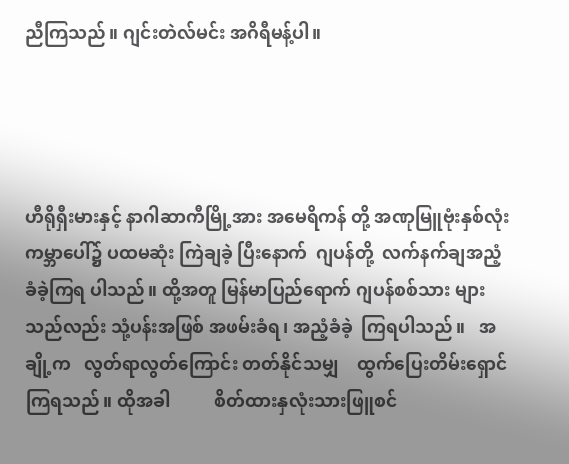ညီကြသည်။ ဂျင်းတဲလ်မင်း အဂိရီမန့်ပါ။




ဟီရိုရှီးမားနှင့် နာဂါဆာကီမြို့အား အမေရိကန် တို့ အဏုမြူဗုံးနှစ်လုံး ကမ္ဘာပေါ်၌ ပထမဆုံး ကြဲချခဲ့ ပြီးနောက်  ဂျပန်တို့  လက်နက်ချအညံ့ခံခဲ့ကြရ ပါသည်။ ထို့အတူ မြန်မာပြည်ရောက် ဂျပန်စစ်သား များသည်လည်း သုံ့ပန်းအဖြစ် အဖမ်းခံရ၊ အညံ့ခံခဲ့  ကြရပါသည်။   အချို့က   လွတ်ရာလွတ်ကြောင်း တတ်နိုင်သမျှ    ထွက်ပြေးတိမ်းရှောင်ကြရသည်။ ထိုအခါ          စိတ်ထားနှလုံးသားဖြူစင်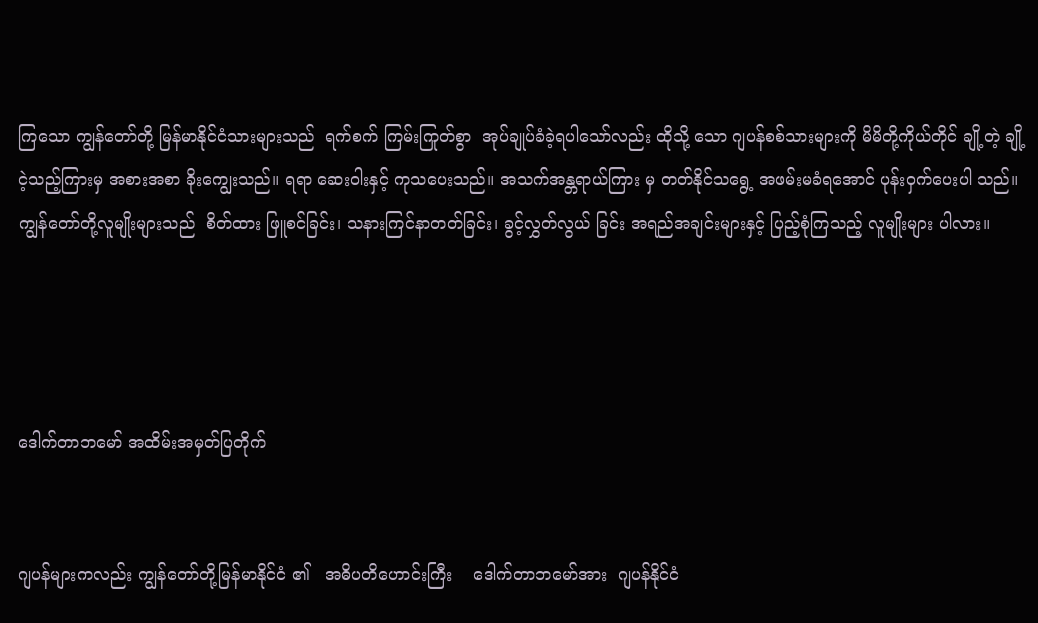ကြသော ကျွန်တော်တို့ မြန်မာနိုင်ငံသားများသည်  ရက်စက် ကြမ်းကြုတ်စွာ  အုပ်ချုပ်ခံခဲ့ရပါသော်လည်း ထိုသို့ သော ဂျပန်စစ်သားများကို မိမိတို့ကိုယ်တိုင် ချို့တဲ့ ချို့ငဲ့သည့်ကြားမှ အစားအစာ ခိုးကျွေးသည်။ ရရာ ဆေးဝါးနှင့် ကုသပေးသည်။ အသက်အန္တရာယ်ကြား မှ တတ်နိုင်သရွေ့ အဖမ်းမခံရအောင် ပုန်းဝှက်ပေးပါ သည်။  ကျွန်တော်တို့လူမျိုးများသည်  စိတ်ထား ဖြူစင်ခြင်း၊ သနားကြင်နာတတ်ခြင်း၊ ခွင့်လွှတ်လွယ် ခြင်း အရည်အချင်းများနှင့် ပြည့်စုံကြသည့် လူမျိုးများ ပါလား။




ဒေါက်တာဘမော် အထိမ်းအမှတ်ပြတိုက်


ဂျပန်များကလည်း ကျွန်တော်တို့မြန်မာနိုင်ငံ ၏   အဓိပတိဟောင်းကြီး    ဒေါက်တာဘမော်အား  ဂျပန်နိုင်ငံ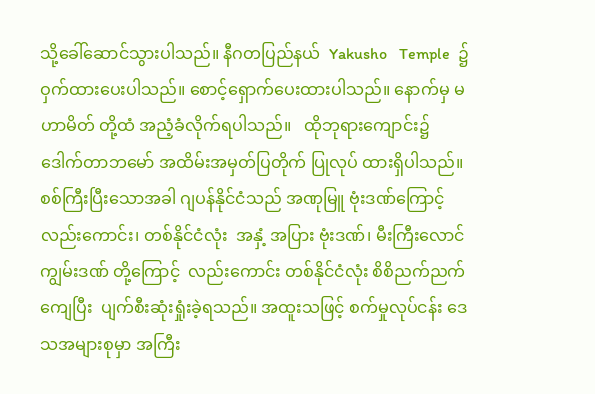သို့ခေါ်ဆောင်သွားပါသည်။ နီဂတပြည်နယ်  Yakusho   Temple  ၌  ဝှက်ထားပေးပါသည်။ စောင့်ရှောက်ပေးထားပါသည်။ နောက်မှ မဟာမိတ် တို့ထံ အညံ့ခံလိုက်ရပါသည်။   ထိုဘုရားကျောင်း၌  ဒေါက်တာဘမော် အထိမ်းအမှတ်ပြတိုက် ပြုလုပ် ထားရှိပါသည်။
စစ်ကြီးပြီးသောအခါ ဂျပန်နိုင်ငံသည် အဏုမြူ ဗုံးဒဏ်ကြောင့်လည်းကောင်း၊ တစ်နိုင်ငံလုံး  အနှံ့ အပြား ဗုံးဒဏ်၊ မီးကြီးလောင်ကျွမ်းဒဏ် တို့ကြောင့်  လည်းကောင်း တစ်နိုင်ငံလုံး စိစိညက်ညက်ကျေပြီး  ပျက်စီးဆုံးရှုံးခဲ့ရသည်။ အထူးသဖြင့် စက်မှုလုပ်ငန်း ဒေသအများစုမှာ အကြီး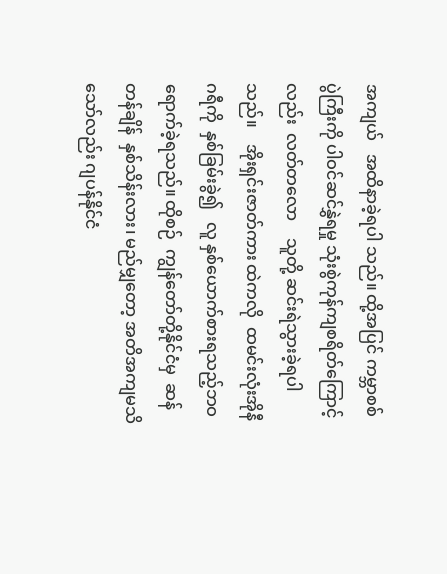အကျယ်   အထိနာခဲ့ရပါ သည်။ ထို့အပြင် ကမ္ဘာစစ်ပွဲကြီးကို ပါဝင်ဆင်နွှဲရမှု သုံးစွဲကုန်ကျစရိတ်ကြောင့်လည်း  လတ်တလော    သူတို့ ဆင်းရဲသွားခဲ့ရပါသည်။    အိုးရှင်းဇာတ်ကား ထဲကလို  ထမင်းလုံးအိုနီဂရီကို  နှစ်ခြမ်းခွဲ၍   လူ နှစ်ယောက်စားရသည့်ဘဝ ရောက်ခဲ့ရသည်။ ထိုစဉ်  ကျွန်တော်တို့နိုင်ငံမှ  ဆန်တန်ချိန်  နှစ်သိန်းလား၊ မည်မျှတော့ အတိအကျမသိသော်လည်း ဂျပန်နိုင်ငံ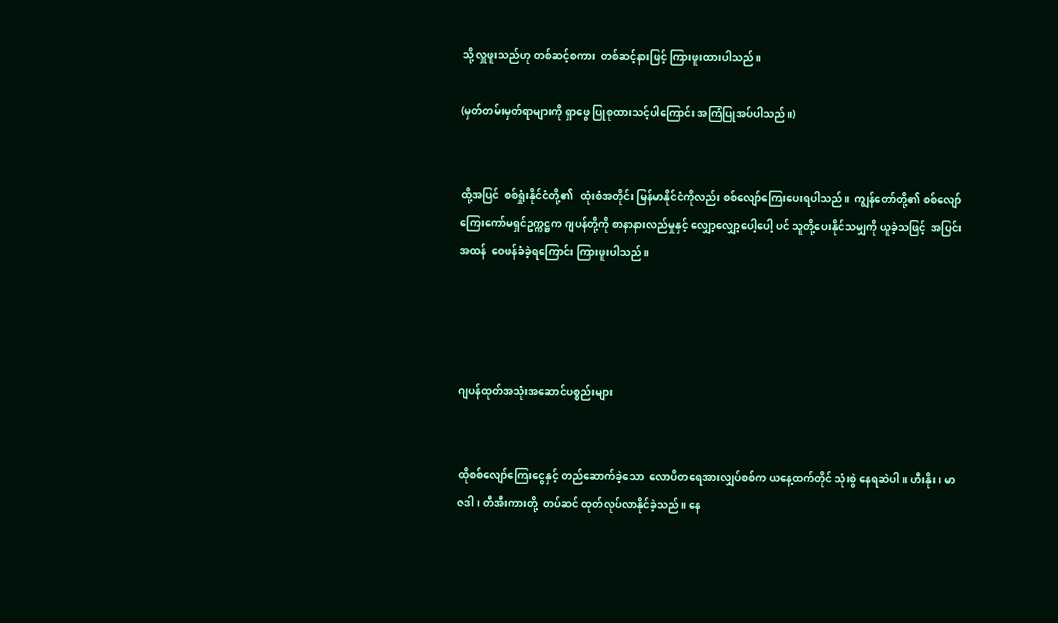သို့ လှူဖူးသည်ဟု တစ်ဆင့်စကား  တစ်ဆင့်နားဖြင့် ကြားဖူးထားပါသည်။

(မှတ်တမ်းမှတ်ရာများကို ရှာဖွေ ပြုစုထားသင့်ပါကြောင်း အကြံပြုအပ်ပါသည်။)


ထို့အပြင်  စစ်ရှုံးနိုင်ငံတို့၏   ထုံးစံအတိုင်း မြန်မာနိုင်ငံကိုလည်း စစ်လျော်ကြေးပေးရပါသည်။  ကျွန်တော်တို့၏ စစ်လျော်ကြေးကော်မရှင်ဥက္ကဋ္ဌက ဂျပန်တို့ကို စာနာနားလည်မှုနှင့် လျှော့လျှော့ပေါ့ပေါ့ ပင် သူတို့ပေးနိုင်သမျှကို ယူခဲ့သဖြင့်  အပြင်းအထန်  ဝေဖန်ခံခဲ့ရကြောင်း ကြားဖူးပါသည်။




ဂျပန်ထုတ်အသုံးအဆောင်ပစ္စည်းများ


ထိုစစ်လျော်ကြေးငွေနှင့် တည်ဆောက်ခဲ့သော  လောပိတရေအားလျှပ်စစ်က ယနေ့ထက်တိုင် သုံးစွဲ နေရဆဲပါ။ ဟီးနိုး၊ မာဇဒါ၊ တီအီးကားတို့  တပ်ဆင် ထုတ်လုပ်လာနိုင်ခဲ့သည်။ နေ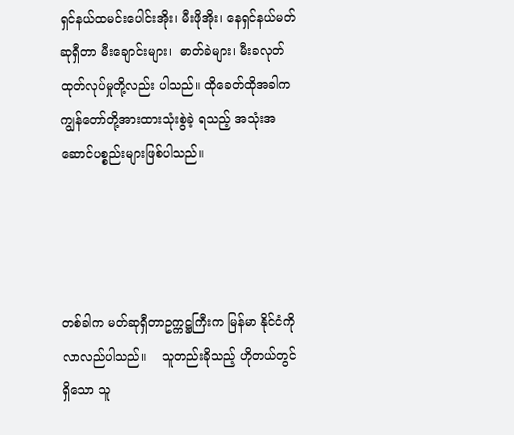ရှင်နယ်ထမင်းပေါင်းအိုး၊ မီးဖိုအိုး၊ နေရှင်နယ်မတ်ဆုရှီတာ မီးချောင်းများ၊  ဓာတ်ခဲများ၊ မီးခလုတ်ထုတ်လုပ်မှုတို့လည်း ပါသည်။ ထိုခေတ်ထိုအခါက ကျွန်တော်တို့အားထားသုံးစွဲခဲ့ ရသည့် အသုံးအဆောင်ပစ္စည်းများဖြစ်ပါသည်။




တစ်ခါက မတ်ဆုရှီတာဥက္ကဋ္ဌကြီးက မြန်မာ နိုင်ငံကို    လာလည်ပါသည်။    သူတည်းခိုသည့် ဟိုတယ်တွင်ရှိသော သူ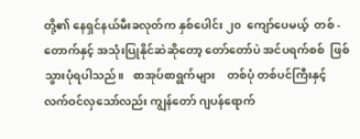တို့၏ နေရှင်နယ်မီးခလုတ်က နှစ်ပေါင်း ၂၀  ကျော်ပေမယ့်  တစ် - တောက်နှင့် အသုံးပြုနိုင်ဆဲဆိုတော့ တော်တော်ပဲ အင်ပရက်စစ်  ဖြစ်သွားပုံရပါသည်။   စာအုပ်စာရွက်များ    တစ်ပုံ တစ်ပင်ကြီးနှင့် လက်ဝင်လှသော်လည်း ကျွန်တော် ဂျပန်ရောက်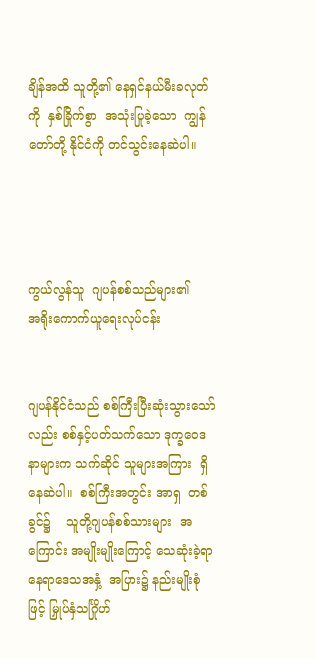ချိန်အထိ သူတို့၏ နေရှင်နယ်မီးခလုတ် ကို  နှစ်ခြိုက်စွာ  အသုံးပြုခဲ့သော  ကျွန်တော်တို့ နိုင်ငံကို တင်သွင်းနေဆဲပါ။




ကွယ်လွန်သူ  ဂျပန်စစ်သည်များ၏
အရိုးကောက်ယူရေးလုပ်ငန်း


ဂျပန်နိုင်ငံသည် စစ်ကြီးပြီးဆုံးသွားသော်လည်း စစ်နှင့်ပတ်သက်သော ဒုက္ခဝေဒနာများက သက်ဆိုင် သူများအကြား  ရှိနေဆဲပါ။  စစ်ကြီးအတွင်း အာရှ  တစ်ခွင်၌    သူတို့ဂျပန်စစ်သားများ  အကြောင်း အမျိုးမျိုးကြောင့် သေဆုံးခဲ့ရာ နေရာဒေသအနှံ့  အပြား၌ နည်းမျိုးစုံဖြင့် မြှုပ်နှံသင်္ဂြိုဟ်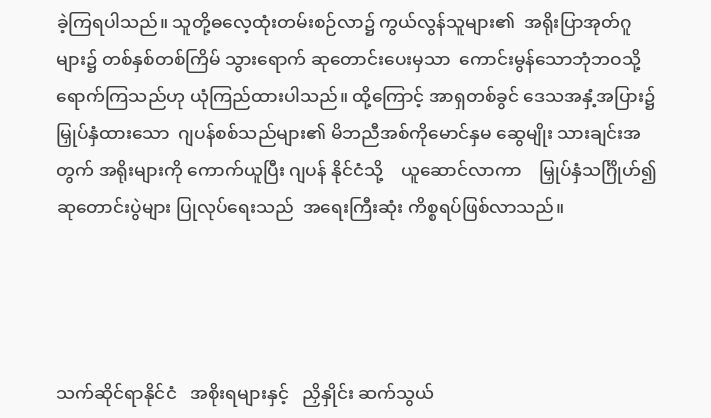ခဲ့ကြရပါသည်။ သူတို့ဓလေ့ထုံးတမ်းစဉ်လာ၌ ကွယ်လွန်သူများ၏  အရိုးပြာအုတ်ဂူများ၌ တစ်နှစ်တစ်ကြိမ် သွားရောက် ဆုတောင်းပေးမှသာ  ကောင်းမွန်သောဘုံဘဝသို့ ရောက်ကြသည်ဟု ယုံကြည်ထားပါသည်။ ထို့ကြောင့် အာရှတစ်ခွင် ဒေသအနှံ့အပြား၌ မြှုပ်နှံထားသော  ဂျပန်စစ်သည်များ၏ မိဘညီအစ်ကိုမောင်နှမ ဆွေမျိုး သားချင်းအတွက် အရိုးများကို ကောက်ယူပြီး ဂျပန် နိုင်ငံသို့    ယူဆောင်လာကာ    မြှုပ်နှံသင်္ဂြိုဟ်၍ ဆုတောင်းပွဲများ ပြုလုပ်ရေးသည်  အရေးကြီးဆုံး ကိစ္စရပ်ဖြစ်လာသည်။




သက်ဆိုင်ရာနိုင်ငံ   အစိုးရများနှင့်   ညှိနှိုင်း ဆက်သွယ်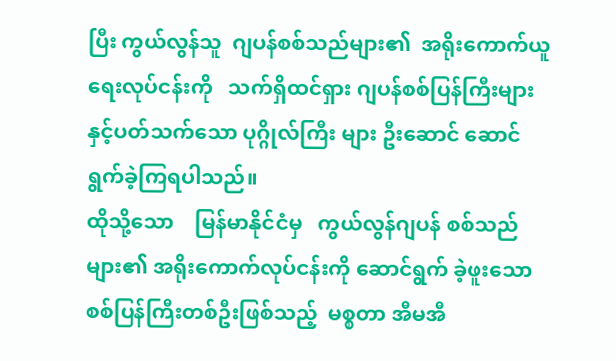ပြီး ကွယ်လွန်သူ  ဂျပန်စစ်သည်များ၏  အရိုးကောက်ယူရေးလုပ်ငန်းကို   သက်ရှိထင်ရှား ဂျပန်စစ်ပြန်ကြီးများနှင့်ပတ်သက်သော ပုဂ္ဂိုလ်ကြီး များ ဦးဆောင် ဆောင်ရွက်ခဲ့ကြရပါသည်။
ထိုသို့သော    မြန်မာနိုင်ငံမှ   ကွယ်လွန်ဂျပန် စစ်သည်များ၏ အရိုးကောက်လုပ်ငန်းကို ဆောင်ရွက် ခဲ့ဖူးသော  စစ်ပြန်ကြီးတစ်ဦးဖြစ်သည့်  မစ္စတာ အီမအီ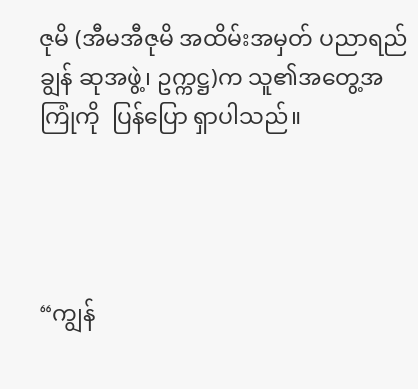ဇုမိ (အီမအီဇုမိ အထိမ်းအမှတ် ပညာရည်ချွန် ဆုအဖွဲ့၊ ဥက္ကဋ္ဌ)က သူ၏အတွေ့အကြုံကို  ပြန်ပြော ရှာပါသည်။




“ကျွန်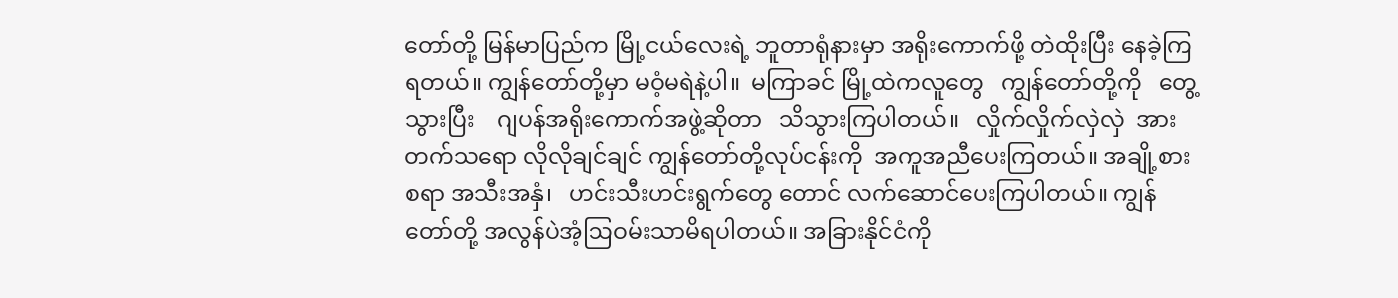တော်တို့ မြန်မာပြည်က မြို့ငယ်လေးရဲ့ ဘူတာရုံနားမှာ အရိုးကောက်ဖို့ တဲထိုးပြီး နေခဲ့ကြ ရတယ်။ ကျွန်တော်တို့မှာ မဝံ့မရဲနဲ့ပါ။  မကြာခင် မြို့ထဲကလူတွေ   ကျွန်တော်တို့ကို   တွေ့သွားပြီး    ဂျပန်အရိုးကောက်အဖွဲ့ဆိုတာ   သိသွားကြပါတယ်။   လှိုက်လှိုက်လှဲလှဲ  အားတက်သရော လိုလိုချင်ချင် ကျွန်တော်တို့လုပ်ငန်းကို  အကူအညီပေးကြတယ်။ အချို့စားစရာ အသီးအနှံ၊   ဟင်းသီးဟင်းရွက်တွေ တောင် လက်ဆောင်ပေးကြပါတယ်။ ကျွန်တော်တို့ အလွန်ပဲအံ့ဩဝမ်းသာမိရပါတယ်။ အခြားနိုင်ငံကို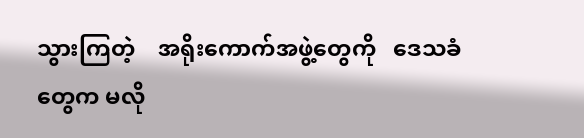သွားကြတဲ့    အရိုးကောက်အဖွဲ့တွေကို   ဒေသခံ တွေက မလို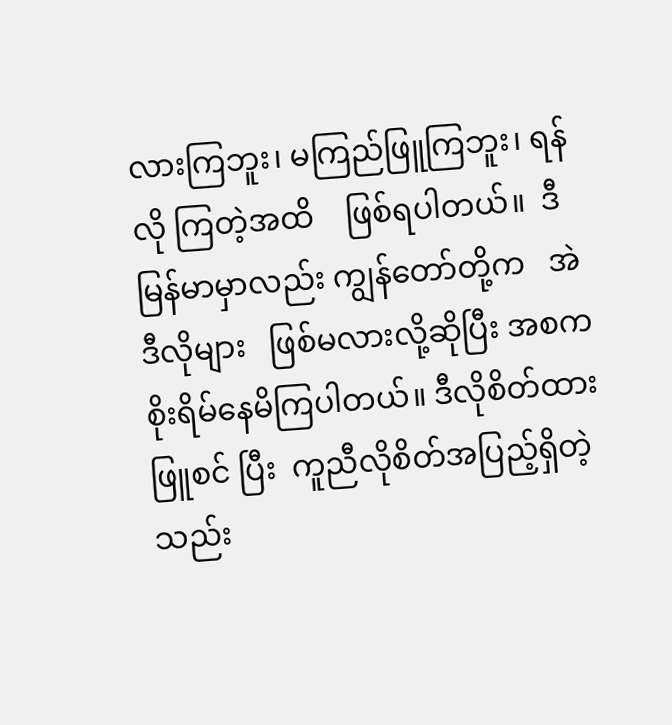လားကြဘူး၊ မကြည်ဖြူကြဘူး၊ ရန်လို ကြတဲ့အထိ    ဖြစ်ရပါတယ်။  ဒီမြန်မာမှာလည်း ကျွန်တော်တို့က   အဲဒီလိုများ   ဖြစ်မလားလို့ဆိုပြီး အစက စိုးရိမ်နေမိကြပါတယ်။ ဒီလိုစိတ်ထားဖြူစင် ပြီး  ကူညီလိုစိတ်အပြည့်ရှိတဲ့   သည်း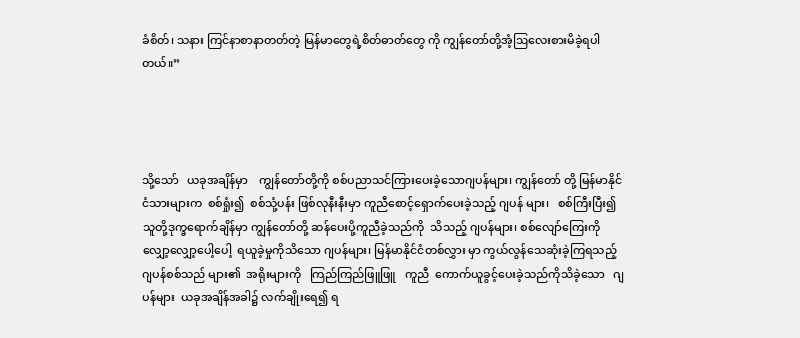ခံစိတ်၊ သနား ကြင်နာစာနာတတ်တဲ့ မြန်မာတွေရဲ့စိတ်ဓာတ်တွေ ကို ကျွန်တော်တို့အံ့ဩလေးစားမိခဲ့ရပါတယ်။”




သို့သော်   ယခုအချိန်မှာ    ကျွန်တော်တို့ကို စစ်ပညာသင်ကြားပေးခဲ့သောဂျပန်များ၊ ကျွန်တော် တို့ မြန်မာနိုင်ငံသားများက  စစ်ရှုံး၍  စစ်သုံ့ပန်း ဖြစ်လုနီးနီးမှာ ကူညီစောင့်ရှောက်ပေးခဲ့သည့် ဂျပန် များ၊   စစ်ကြီးပြီး၍   သူတို့ဒုက္ခရောက်ချိန်မှာ ကျွန်တော်တို့ ဆန်ပေးပို့ကူညီခဲ့သည်ကို  သိသည့် ဂျပန်များ၊ စစ်လျော်ကြေးကို လျှော့လျှော့ပေါ့ပေါ့  ရယူခဲ့မှုကိုသိသော ဂျပန်များ၊ မြန်မာနိုင်ငံတစ်လွှား မှာ ကွယ်လွန်သေဆုံးခဲ့ကြရသည့်  ဂျပန်စစ်သည် များ၏  အရိုးများကို   ကြည်ကြည်ဖြူဖြူ   ကူညီ  ကောက်ယူခွင့်ပေးခဲ့သည်ကိုသိခဲ့သော   ဂျပန်များ  ယခုအချိန်အခါ၌ လက်ချိုးရေ၍ ရ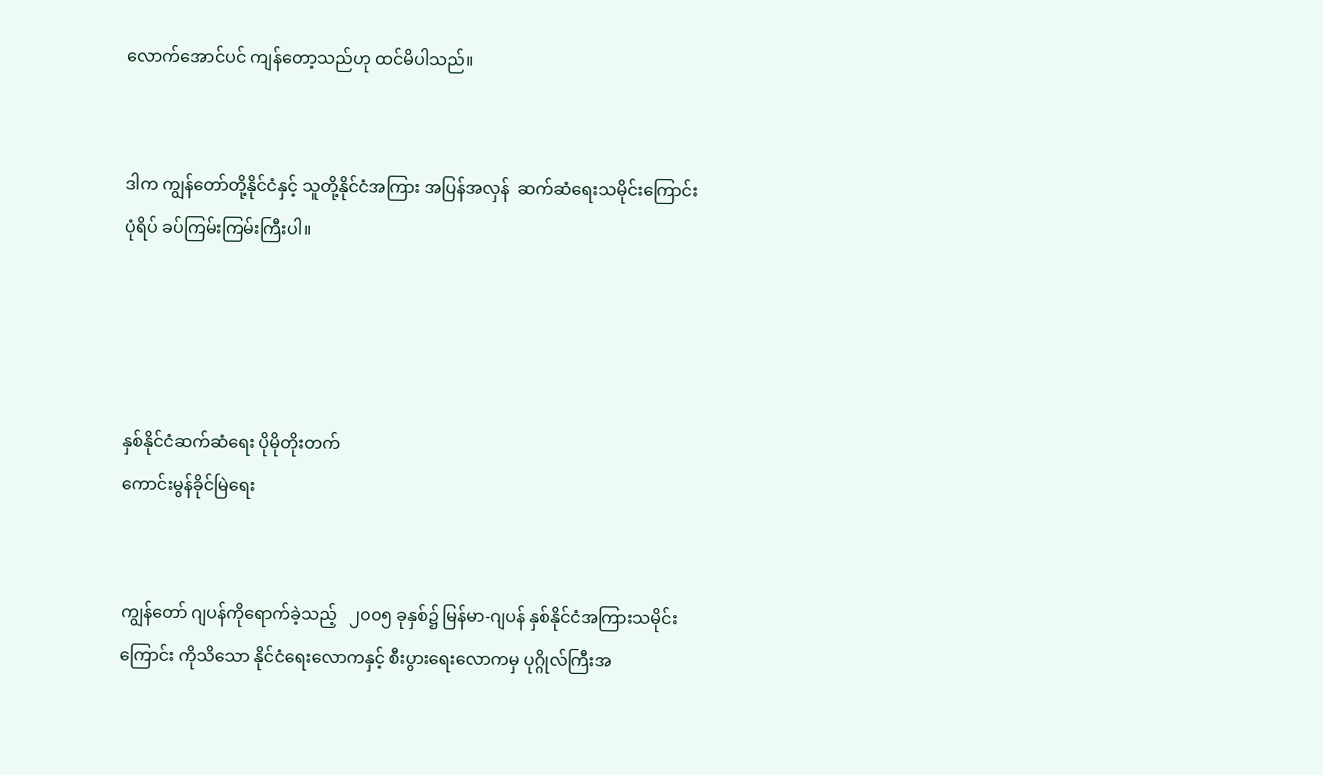လောက်အောင်ပင် ကျန်တော့သည်ဟု ထင်မိပါသည်။


ဒါက ကျွန်တော်တို့နိုင်ငံနှင့် သူတို့နိုင်ငံအကြား အပြန်အလှန်  ဆက်ဆံရေးသမိုင်းကြောင်း  ပုံရိပ် ခပ်ကြမ်းကြမ်းကြီးပါ။




နှစ်နိုင်ငံဆက်ဆံရေး ပိုမိုတိုးတက်
ကောင်းမွန်ခိုင်မြဲရေး


ကျွန်တော် ဂျပန်ကိုရောက်ခဲ့သည့်   ၂၀၀၅ ခုနှစ်၌ မြန်မာ-ဂျပန် နှစ်နိုင်ငံအကြားသမိုင်းကြောင်း ကိုသိသော နိုင်ငံရေးလောကနှင့် စီးပွားရေးလောကမှ ပုဂ္ဂိုလ်ကြီးအ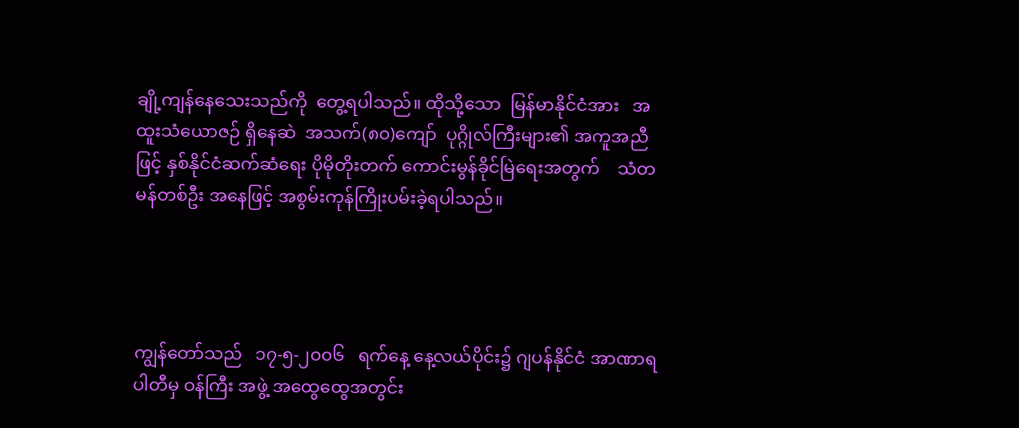ချို့ကျန်နေသေးသည်ကို  တွေ့ရပါသည်။ ထိုသို့သော  မြန်မာနိုင်ငံအား   အထူးသံယောဇဉ် ရှိနေဆဲ  အသက်(၈၀)ကျော်  ပုဂ္ဂိုလ်ကြီးများ၏ အကူအညီဖြင့် နှစ်နိုင်ငံဆက်ဆံရေး ပိုမိုတိုးတက် ကောင်းမွန်ခိုင်မြဲရေးအတွက်    သံတမန်တစ်ဦး အနေဖြင့် အစွမ်းကုန်ကြိုးပမ်းခဲ့ရပါသည်။




ကျွန်တော်သည်   ၁၇-၅-၂၀၀၆   ရက်နေ့ နေ့လယ်ပိုင်း၌ ဂျပန်နိုင်ငံ အာဏာရပါတီမှ ဝန်ကြီး အဖွဲ့ အထွေထွေအတွင်း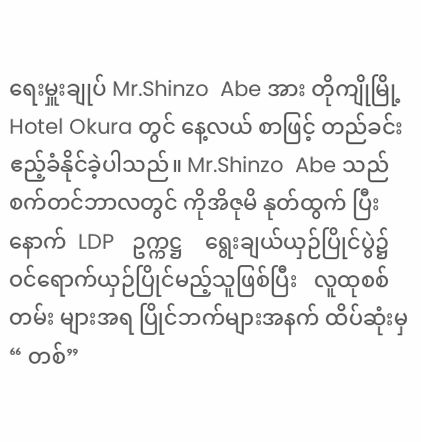ရေးမှူးချုပ် Mr.Shinzo  Abe အား တိုကျိုမြို့ Hotel Okura တွင် နေ့လယ် စာဖြင့် တည်ခင်းဧည့်ခံနိုင်ခဲ့ပါသည်။ Mr.Shinzo  Abe သည် စက်တင်ဘာလတွင် ကိုအိဇုမိ နုတ်ထွက် ပြီးနောက်  LDP   ဥက္ကဋ္ဌ    ရွေးချယ်ယှဉ်ပြိုင်ပွဲ၌  ဝင်ရောက်ယှဉ်ပြိုင်မည့်သူဖြစ်ပြီး   လူထုစစ်တမ်း များအရ ပြိုင်ဘက်များအနက် ထိပ်ဆုံးမှ “ တစ်”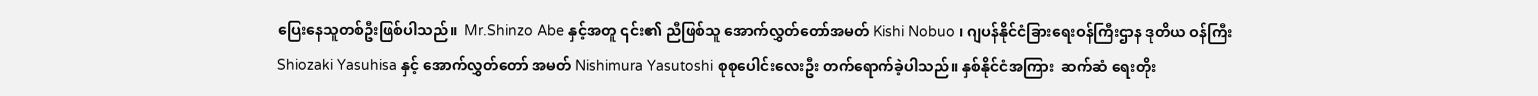ပြေးနေသူတစ်ဦးဖြစ်ပါသည်။  Mr.Shinzo Abe နှင့်အတူ ၎င်း၏ ညီဖြစ်သူ အောက်လွှတ်တော်အမတ် Kishi Nobuo ၊ ဂျပန်နိုင်ငံခြားရေးဝန်ကြီးဌာန ဒုတိယ ဝန်ကြီး Shiozaki Yasuhisa နှင့် အောက်လွှတ်တော် အမတ် Nishimura Yasutoshi စုစုပေါင်းလေးဦး တက်ရောက်ခဲ့ပါသည်။ နှစ်နိုင်ငံအကြား  ဆက်ဆံ ရေးတိုး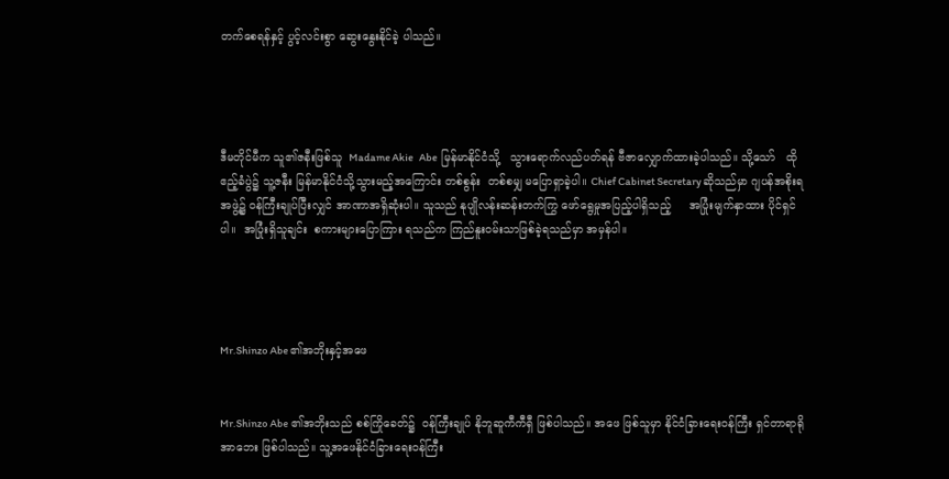တက်စေရန်နှင့် ပွင့်လင်းစွာ ဆွေးနွေးနိုင်ခဲ့ ပါသည်။




ဒီမတိုင်မီက သူ၏ဇနီးဖြစ်သူ  Madame Akie   Abe  မြန်မာနိုင်ငံသို့   သွားရောက်လည်ပတ်ရန် ဗီဇာလျှောက်ထားခဲ့ပါသည်။ သို့သော်   ထိုဧည့်ခံပွဲ၌ သူ့ဇနီး မြန်မာနိုင်ငံသို့သွားမည့်အကြောင်း တစ်စွန်း  တစ်စမျှ မပြောရှာခဲ့ပါ။ Chief Cabinet Secretary ဆိုသည်မှာ ဂျပန်အစိုးရအဖွဲ့၌ ဝန်ကြီးချုပ်ပြီးလျှင် အာဏာအရှိဆုံးပါ။ သူသည် နုပျိုလန်းဆန်းတက်ကြွ ဖော်ရွေမှုအပြည့်ပါရှိသည့်     အပြုံးမျက်နှာထား ပိုင်ရှင်ပါ။  အပြုံးရှိသူချင်း  စကားများပြောကြား ရသည်က ကြည်နူးဝမ်းသာဖြစ်ခဲ့ရသည်မှာ အမှန်ပါ။




Mr.Shinzo Abe ၏အဘိုးနှင့်အဖေ


Mr.Shinzo Abe ၏အဘိုးသည် စစ်ကြိုခေတ်၌  ဝန်ကြီးချုပ် နိုဘူဆူကီကီရှီ ဖြစ်ပါသည်။ အဖေ ဖြစ်သူမှာ နိုင်ငံခြားရေးဝန်ကြီး ရှင်တာရာရိုအာဘေး ဖြစ်ပါသည်။ သူ့အဖေနိုင်ငံခြားရေးဝန်ကြီး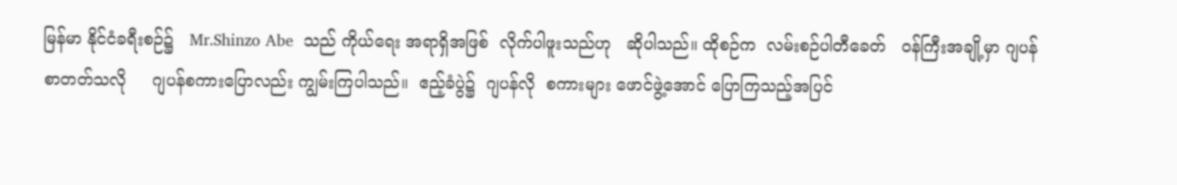မြန်မာ နိုင်ငံခရီးစဉ်၌   Mr.Shinzo Abe  သည် ကိုယ်ရေး အရာရှိအဖြစ်  လိုက်ပါဖူးသည်ဟု   ဆိုပါသည်။ ထိုစဉ်က  လမ်းစဉ်ပါတီခေတ်   ဝန်ကြီးအချို့မှာ ဂျပန်စာတတ်သလို     ဂျပန်စကားပြောလည်း ကျွမ်းကြပါသည်။  ဧည့်ခံပွဲ၌  ဂျပန်လို  စကားများ ဖောင်ဖွဲ့အောင် ပြောကြသည့်အပြင်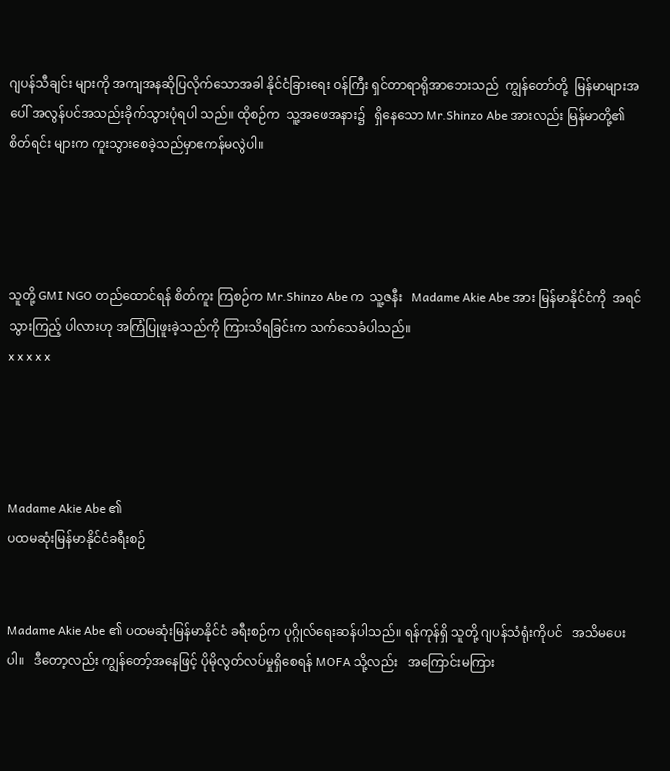ဂျပန်သီချင်း များကို အကျအနဆိုပြလိုက်သောအခါ နိုင်ငံခြားရေး ဝန်ကြီး ရှင်တာရာရိုအာဘေးသည်  ကျွန်တော်တို့  မြန်မာများအပေါ် အလွန်ပင်အသည်းခိုက်သွားပုံရပါ သည်။ ထိုစဉ်က  သူ့အဖေအနား၌   ရှိနေသော Mr.Shinzo Abe အားလည်း မြန်မာတို့၏ စိတ်ရင်း များက ကူးသွားစေခဲ့သည်မှာဧကန်မလွဲပါ။




သူတို့ GMI NGO တည်ထောင်ရန် စိတ်ကူး ကြစဉ်က Mr.Shinzo Abe က  သူ့ဇနီး   Madame Akie Abe အား မြန်မာနိုင်ငံကို  အရင်သွားကြည့် ပါလားဟု အကြံပြုဖူးခဲ့သည်ကို ကြားသိရခြင်းက သက်သေခံပါသည်။
x x x x x




Madame Akie Abe ၏
ပထမဆုံးမြန်မာနိုင်ငံခရီးစဉ်


Madame Akie Abe ၏ ပထမဆုံးမြန်မာနိုင်ငံ ခရီးစဉ်က ပုဂ္ဂိုလ်ရေးဆန်ပါသည်။ ရန်ကုန်ရှိ သူတို့ ဂျပန်သံရုံးကိုပင်   အသိမပေးပါ။   ဒီတော့လည်း ကျွန်တော့်အနေဖြင့် ပိုမိုလွတ်လပ်မှုရှိစေရန် MOFA သို့လည်း   အကြောင်းမကြား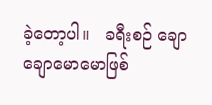ခဲ့တော့ပါ။   ခရီးစဉ် ချောချောမောမောဖြစ်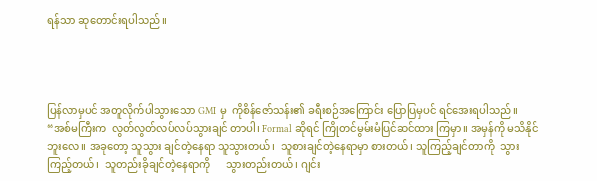ရန်သာ ဆုတောင်းရပါသည်။




ပြန်လာမှပင် အတူလိုက်ပါသွားသော GMI မှ  ကိုစိန်ဇော်သန်း၏ ခရီးစဉ်အကြောင်း ပြောပြမှပင် ရင်အေးရပါသည်။
“အစ်မကြီးက  လွတ်လွတ်လပ်လပ်သွားချင် တာပါ၊ Formal ဆိုရင် ကြိုတင်မွမ်းမံပြင်ဆင်ထား ကြမှာ။ အမှန်ကို မသိနိုင်ဘူးလေ။ အခုတော့ သူသွား ချင်တဲ့နေရာ သူသွားတယ်၊  သူစားချင်တဲ့နေရာမှာ စားတယ်၊ သူကြည့်ချင်တာကို  သွားကြည့်တယ်၊  သူတည်းခိုချင်တဲ့နေရာကို      သွားတည်းတယ်၊ ဂျင်း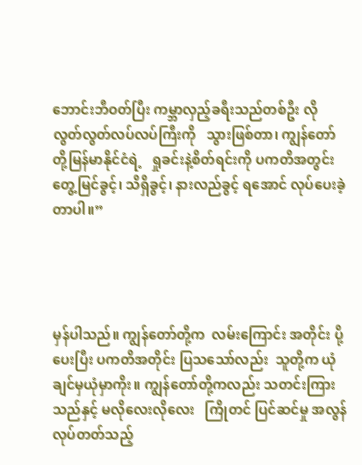ဘောင်းဘီဝတ်ပြီး ကမ္ဘာလှည့်ခရီးသည်တစ်ဦး လို  လွတ်လွတ်လပ်လပ်ကြီးကို   သွားဖြစ်တာ၊ ကျွန်တော်တို့မြန်မာနိုင်ငံရဲ့   ရှုခင်းနဲ့စိတ်ရင်းကို ပကတိအတွင်းတွေ့မြင်ခွင့်၊ သိရှိခွင့်၊ နားလည်ခွင့် ရအောင် လုပ်ပေးခဲ့တာပါ။”




မှန်ပါသည်။ ကျွန်တော်တို့က  လမ်းကြောင်း အတိုင်း ပို့ပေးပြီး ပကတိအတိုင်း ပြသသော်လည်း  သူတို့က ယုံချင်မှယုံမှာကိုး။ ကျွန်တော်တို့ကလည်း သတင်းကြားသည်နှင့် မလိုလေးလိုလေး   ကြိုတင် ပြင်ဆင်မှု အလွန်လုပ်တတ်သည့်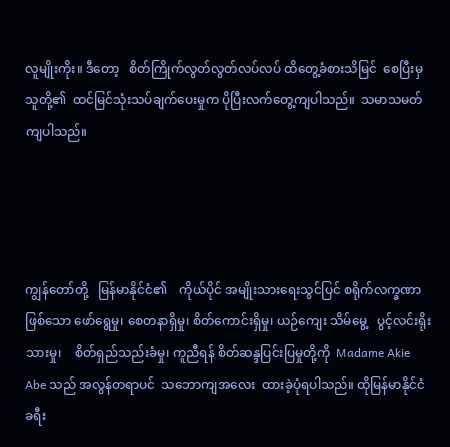လူမျိုးကိုး။ ဒီတော့   စိတ်ကြိုက်လွတ်လွတ်လပ်လပ် ထိတွေ့ခံစားသိမြင်  စေပြီးမှ  သူတို့၏  ထင်မြင်သုံးသပ်ချက်ပေးမှုက ပိုပြီးလက်တွေ့ကျပါသည်။  သမာသမတ်ကျပါသည်။




ကျွန်တော်တို့   မြန်မာနိုင်ငံ၏    ကိုယ်ပိုင် အမျိုးသားရေးသွင်ပြင် စရိုက်လက္ခဏာဖြစ်သော ဖော်ရွေမှု၊ စေတနာရှိမှု၊ စိတ်ကောင်းရှိမှု၊ ယဉ်ကျေး သိမ်မွေ့   ပွင့်လင်းရိုးသားမှု၊    စိတ်ရှည်သည်းခံမှု၊ ကူညီရန် စိတ်ဆန္ဒပြင်းပြမှုတို့ကို  Madame Akie  Abe သည် အလွန်တရာပင်  သဘောကျအလေး  ထားခဲ့ပုံရပါသည်။ ထိုမြန်မာနိုင်ငံခရီး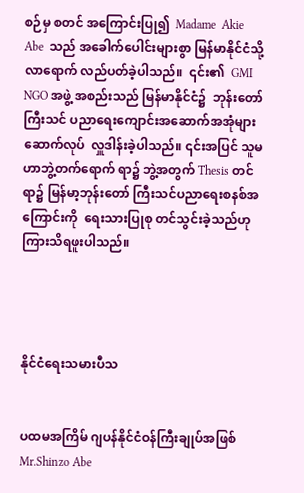စဉ်မှ စတင် အကြောင်းပြု၍  Madame  Akie  Abe  သည် အခေါက်ပေါင်းများစွာ မြန်မာနိုင်ငံသို့ လာရောက် လည်ပတ်ခဲ့ပါသည်။  ၎င်း၏  GMI NGO အဖွဲ့ အစည်းသည် မြန်မာနိုင်ငံ၌  ဘုန်းတော်ကြီးသင် ပညာရေးကျောင်းအဆောက်အအုံများ ဆောက်လုပ်  လှူဒါန်းခဲ့ပါသည်။ ၎င်းအပြင် သူမဟာဘွဲ့တက်ရောက် ရာ၌ ဘွဲ့အတွက် Thesis တင်ရာ၌ မြန်မာ့ဘုန်းတော် ကြီးသင်ပညာရေးစနစ်အကြောင်းကို  ရေးသားပြုစု တင်သွင်းခဲ့သည်ဟု ကြားသိရဖူးပါသည်။




နိုင်ငံရေးသမားပီသ


ပထမအကြိမ် ဂျပန်နိုင်ငံဝန်ကြီးချုပ်အဖြစ်  Mr.Shinzo Abe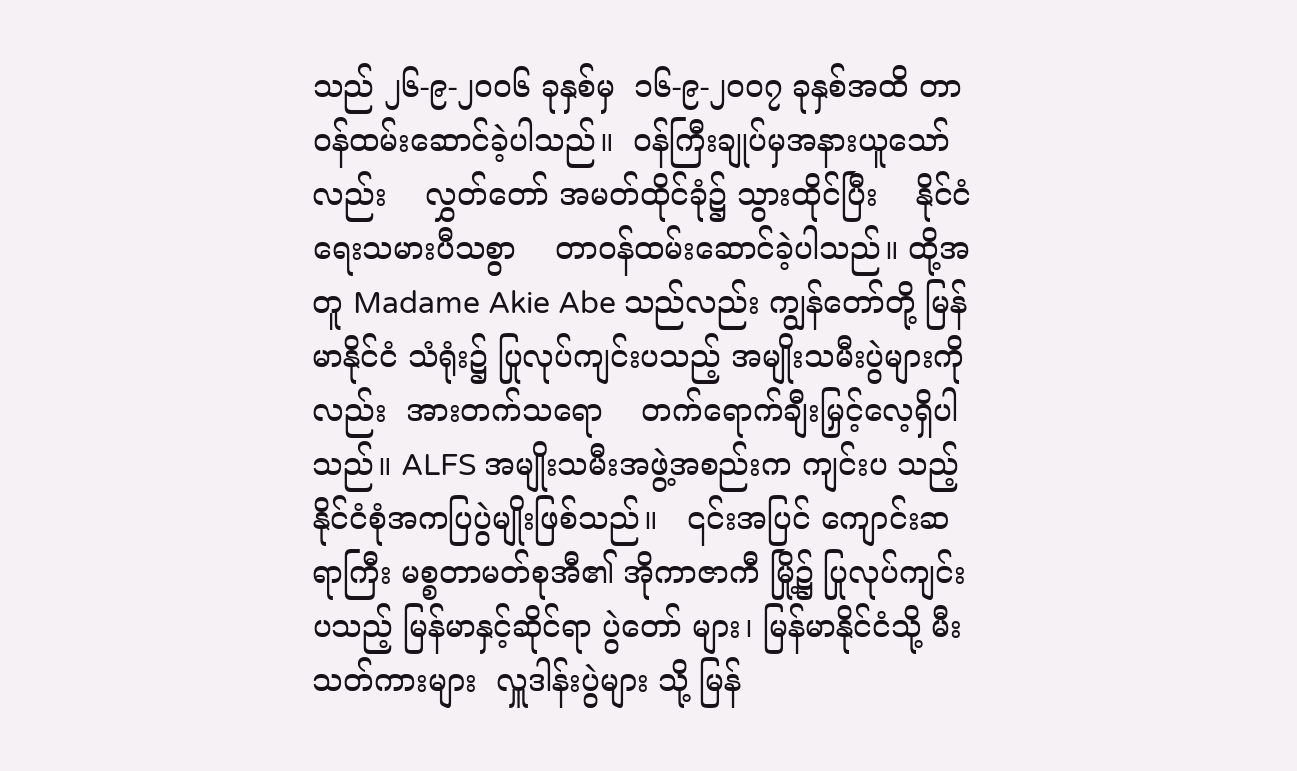သည် ၂၆-၉-၂၀၀၆ ခုနှစ်မှ  ၁၆-၉-၂၀၀၇ ခုနှစ်အထိ တာဝန်ထမ်းဆောင်ခဲ့ပါသည်။  ဝန်ကြီးချုပ်မှအနားယူသော်လည်း    လွှတ်တော် အမတ်ထိုင်ခုံ၌ သွားထိုင်ပြီး    နိုင်ငံရေးသမားပီသစွာ    တာဝန်ထမ်းဆောင်ခဲ့ပါသည်။ ထို့အတူ Madame Akie Abe သည်လည်း ကျွန်တော်တို့ မြန်မာနိုင်ငံ သံရုံး၌ ပြုလုပ်ကျင်းပသည့် အမျိုးသမီးပွဲများကို လည်း  အားတက်သရော    တက်ရောက်ချီးမြှင့်လေ့ရှိပါ သည်။ ALFS အမျိုးသမီးအဖွဲ့အစည်းက ကျင်းပ သည့်  နိုင်ငံစုံအကပြပွဲမျိုးဖြစ်သည်။   ၎င်းအပြင် ကျောင်းဆရာကြီး မစ္စတာမတ်စုအီ၏ အိုကာဇာကီ မြို့၌ ပြုလုပ်ကျင်းပသည့် မြန်မာနှင့်ဆိုင်ရာ ပွဲတော် များ၊ မြန်မာနိုင်ငံသို့ မီးသတ်ကားများ  လှူဒါန်းပွဲများ သို့ မြန်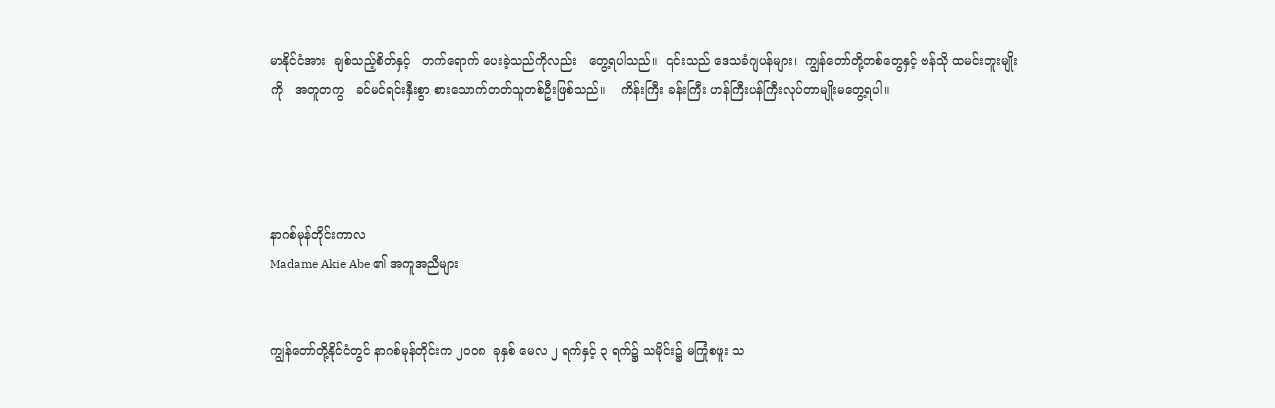မာနိုင်ငံအား  ချစ်သည့်စိတ်နှင့်   တက်ရောက် ပေးခဲ့သည်ကိုလည်း   တွေ့ရပါသည်။  ၎င်းသည် ဒေသခံဂျပန်များ၊  ကျွန်တော်တို့တစ်တွေနှင့် ဗန်သို ထမင်းဘူးမျိုးကို   အတူတကွ   ခင်မင်ရင်းနှီးစွာ စားသောက်တတ်သူတစ်ဦးဖြစ်သည်။    ကိန်းကြီး ခန်းကြီး ဟန်ကြီးပန်ကြီးလုပ်တာမျိုးမတွေ့ရပါ။




နာဂစ်မုန်တိုင်းကာလ
Madame Akie Abe ၏ အကူအညီများ


ကျွန်တော်တို့နိုင်ငံတွင် နာဂစ်မုန်တိုင်းက ၂၀၀၈  ခုနှစ် မေလ ၂ ရက်နှင့် ၃ ရက်၌ သမိုင်း၌ မကြုံစဖူး သ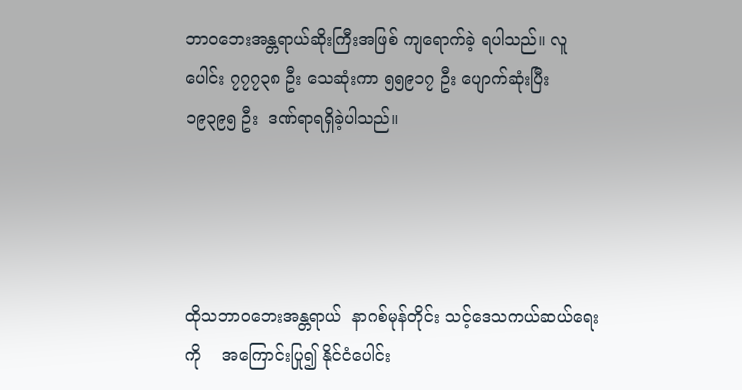ဘာဝဘေးအန္တရာယ်ဆိုးကြီးအဖြစ် ကျရောက်ခဲ့ ရပါသည်။ လူပေါင်း ၇၇၇၃၈ ဦး သေဆုံးကာ ၅၅၉၁၇ ဦး ပျောက်ဆုံးပြီး ၁၉၃၉၅ ဦး  ဒဏ်ရာရရှိခဲ့ပါသည်။




ထိုသဘာဝဘေးအန္တရာယ်  နာဂစ်မုန်တိုင်း သင့်ဒေသကယ်ဆယ်ရေးကို    အကြောင်းပြု၍ နိုင်ငံပေါင်း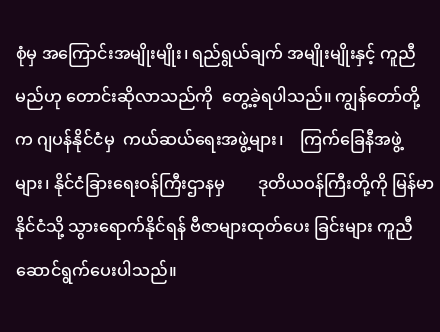စုံမှ အကြောင်းအမျိုးမျိုး၊ ရည်ရွယ်ချက် အမျိုးမျိုးနှင့် ကူညီမည်ဟု တောင်းဆိုလာသည်ကို  တွေ့ခဲ့ရပါသည်။ ကျွန်တော်တို့က ဂျပန်နိုင်ငံမှ  ကယ်ဆယ်ရေးအဖွဲ့များ၊    ကြက်ခြေနီအဖွဲ့များ၊ နိုင်ငံခြားရေးဝန်ကြီးဌာနမှ        ဒုတိယဝန်ကြီးတို့ကို မြန်မာနိုင်ငံသို့ သွားရောက်နိုင်ရန် ဗီဇာများထုတ်ပေး ခြင်းများ ကူညီဆောင်ရွက်ပေးပါသည်။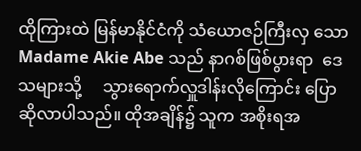ထိုကြားထဲ မြန်မာနိုင်ငံကို သံယောဇဉ်ကြီးလှ သော Madame Akie Abe သည် နာဂစ်ဖြစ်ပွားရာ  ဒေသများသို့     သွားရောက်လှူဒါန်းလိုကြောင်း ပြောဆိုလာပါသည်။ ထိုအချိန်၌ သူက အစိုးရအ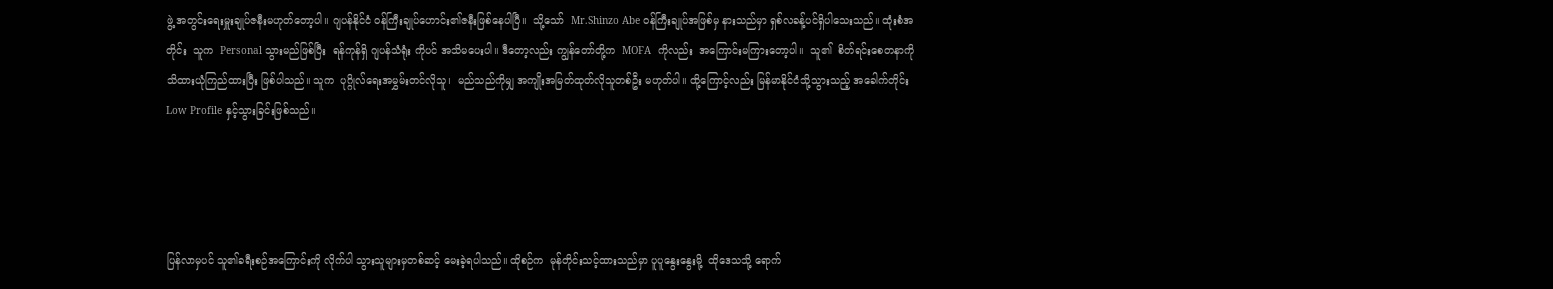ဖွဲ့ အတွင်းရေးမှူးချုပ်ဇနီးမဟုတ်တော့ပါ။ ဂျပန်နိုင်ငံ ဝန်ကြီးချုပ်ဟောင်း၏ဇနီးဖြစ်နေပါပြီ။  သို့သော်  Mr.Shinzo Abe ဝန်ကြီးချုပ်အဖြစ်မှ နားသည်မှာ ရှစ်လခန့်ပင်ရှိပါသေးသည်။ ထုံးစံအတိုင်း  သူက  Personal သွားမည်ဖြစ်ပြီး  ရန်ကုန်ရှိ ဂျပန်သံရုံး ကိုပင် အသိမပေးပါ။ ဒီတော့လည်း ကျွန်တော်တို့က  MOFA  ကိုလည်း  အကြောင်းမကြားတော့ပါ။  သူ၏  စိတ်ရင်းစေတနာကို      သိထားယုံကြည်ထားပြီး ဖြစ်ပါသည်။ သူက  ပုဂ္ဂိုလ်ရေးအမွှမ်းတင်လိုသူ၊  မည်သည်ကိုမျှ အကျိုးအမြတ်ထုတ်လိုသူတစ်ဦး မဟုတ်ပါ။ ထို့ကြောင့်လည်း မြန်မာနိုင်ငံသို့သွားသည့် အခေါက်တိုင်း Low Profile နှင့်သွားခြင်းဖြစ်သည်။




ပြန်လာမှပင် သူ၏ခရီးစဉ်အကြောင်းကို လိုက်ပါ သွားသူများမှတစ်ဆင့် မေးခဲ့ရပါသည်။ ထိုစဉ်က  မုန်တိုင်းသင့်ထားသည်မှာ ပူပူနွေးနွေးမို့  ထိုဒေသသို့ ရောက်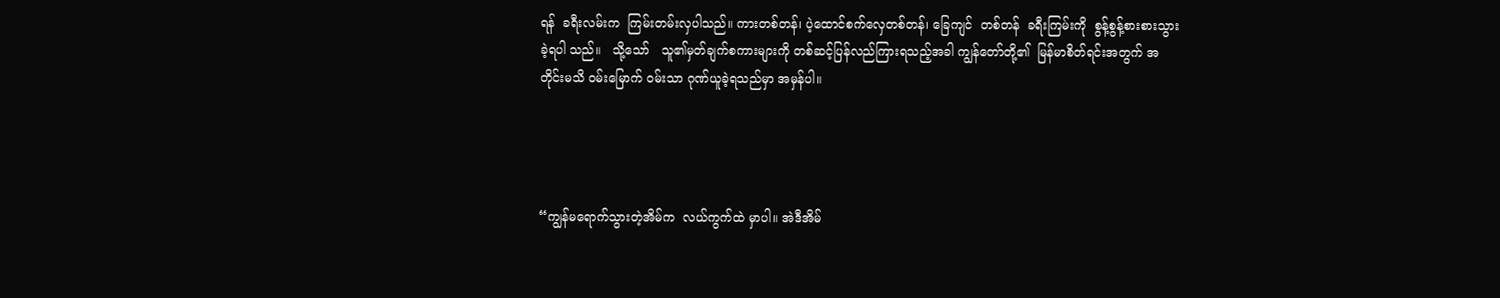ရန်  ခရီးလမ်းက  ကြမ်းတမ်းလှပါသည်။ ကားတစ်တန်၊ ပဲ့ထောင်စက်လှေတစ်တန်၊ ခြေကျင်  တစ်တန်  ခရီးကြမ်းကို  စွန့်စွန့်စားစားသွားခဲ့ရပါ သည်။   သို့သော်   သူ၏မှတ်ချက်စကားများကို တစ်ဆင့်ပြန်လည်ကြားရသည့်အခါ ကျွန်တော်တို့၏  မြန်မာစိတ်ရင်းအတွက် အတိုင်းမသိ ဝမ်းမြောက် ဝမ်းသာ ဂုဏ်ယူခဲ့ရသည်မှာ အမှန်ပါ။




“ကျွန်မရောက်သွားတဲ့အိမ်က  လယ်ကွက်ထဲ မှာပါ။ အဲဒီအိမ်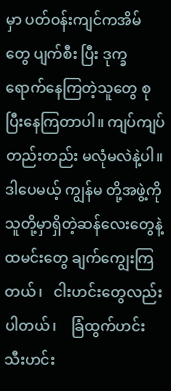မှာ ပတ်ဝန်းကျင်ကအိမ်တွေ ပျက်စီး ပြီး ဒုက္ခရောက်နေကြတဲ့သူတွေ စုပြီးနေကြတာပါ။ ကျပ်ကျပ်တည်းတည်း မလုံမလဲနဲ့ပါ။ ဒါပေမယ့် ကျွန်မ တို့အဖွဲ့ကို သူတို့မှာရှိတဲ့ဆန်လေးတွေနဲ့ ထမင်းတွေ ချက်ကျွေးကြတယ်၊   ငါးဟင်းတွေလည်းပါတယ်၊    ခြံထွက်ဟင်းသီးဟင်း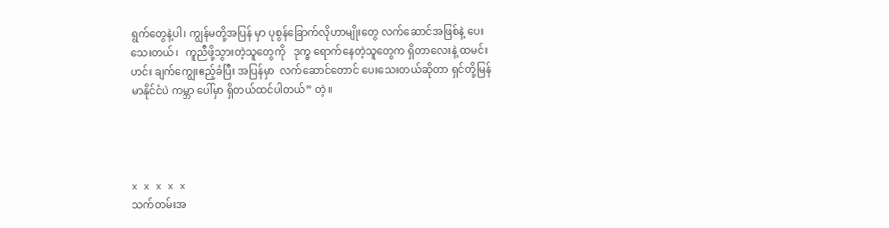ရွက်တွေနဲ့ပါ၊ ကျွန်မတို့အပြန် မှာ ပုစွန်ခြောက်လိုဟာမျိုးတွေ လက်ဆောင်အဖြစ်နဲ့ ပေးသေးတယ်၊   ကူညီဖို့သွားတဲ့သူတွေကို   ဒုက္ခ ရောက်နေတဲ့သူတွေက ရှိတာလေးနဲ့ ထမင်းဟင်း ချက်ကျွေးဧည့်ခံပြီး အပြန်မှာ  လက်ဆောင်တောင် ပေးသေးတယ်ဆိုတာ ရှင်တို့မြန်မာနိုင်ငံပဲ ကမ္ဘာ ပေါ်မှာ ရှိတယ်ထင်ပါတယ်” တဲ့။




x x x x x
သက်တမ်းအ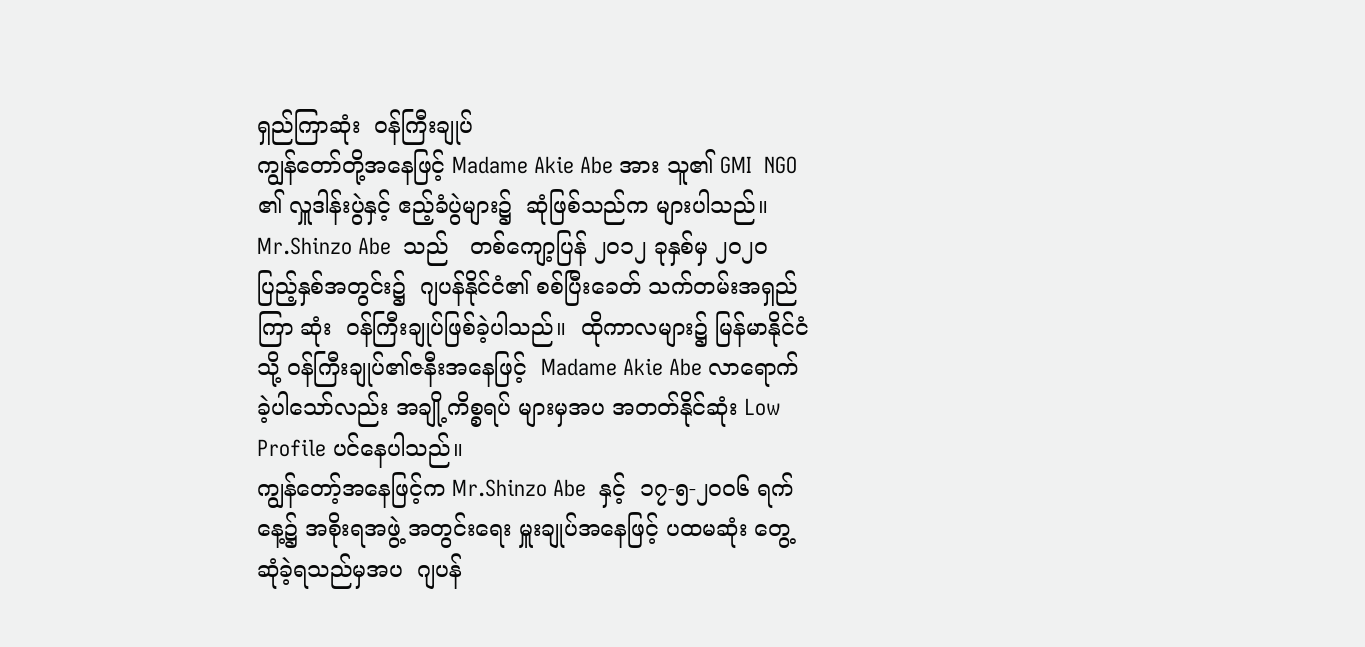ရှည်ကြာဆုံး  ဝန်ကြီးချုပ်
ကျွန်တော်တို့အနေဖြင့် Madame Akie Abe အား သူ၏ GMI  NGO ၏ လှူဒါန်းပွဲနှင့် ဧည့်ခံပွဲများ၌  ဆုံဖြစ်သည်က များပါသည်။ Mr.Shinzo Abe  သည်   တစ်ကျော့ပြန် ၂၀၁၂ ခုနှစ်မှ ၂၀၂၀ ပြည့်နှစ်အတွင်း၌  ဂျပန်နိုင်ငံ၏ စစ်ပြီးခေတ် သက်တမ်းအရှည်ကြာ ဆုံး  ဝန်ကြီးချုပ်ဖြစ်ခဲ့ပါသည်။  ထိုကာလများ၌ မြန်မာနိုင်ငံသို့ ဝန်ကြီးချုပ်၏ဇနီးအနေဖြင့်  Madame Akie Abe လာရောက်ခဲ့ပါသော်လည်း အချို့ကိစ္စရပ် များမှအပ အတတ်နိုင်ဆုံး Low Profile ပင်နေပါသည်။
ကျွန်တော့်အနေဖြင့်က Mr.Shinzo Abe  နှင့်  ၁၇-၅-၂၀၀၆ ရက်နေ့၌ အစိုးရအဖွဲ့ အတွင်းရေး မှူးချုပ်အနေဖြင့် ပထမဆုံး တွေ့ဆုံခဲ့ရသည်မှအပ  ဂျပန်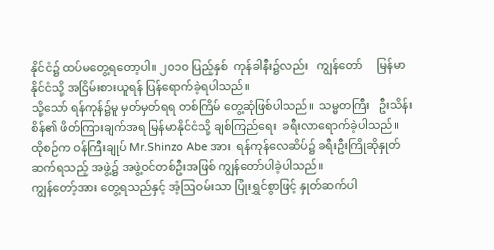နိုင်ငံ၌ ထပ်မတွေ့ရတော့ပါ။ ၂၀၁၀ ပြည့်နှစ်  ကုန်ခါနီး၌လည်း   ကျွန်တော်     မြန်မာနိုင်ငံသို့ အငြိမ်းစားယူရန် ပြန်ရောက်ခဲ့ရပါသည်။
သို့သော် ရန်ကုန်၌မူ မှတ်မှတ်ရရ တစ်ကြိမ် တွေ့ဆုံဖြစ်ပါသည်။  သမ္မတကြီး   ဦးသိန်းစိန်၏ ဖိတ်ကြားချက်အရ မြန်မာနိုင်ငံသို့ ချစ်ကြည်ရေး  ခရီးလာရောက်ခဲ့ပါသည်။
ထိုစဉ်က ဝန်ကြီးချုပ် Mr.Shinzo Abe အား  ရန်ကုန်လေဆိပ်၌ ခရီးဦးကြိုဆိုနှုတ်ဆက်ရသည့် အဖွဲ့၌ အဖွဲ့ဝင်တစ်ဦးအဖြစ် ကျွန်တော်ပါခဲ့ပါသည်။
ကျွန်တော့်အား တွေ့ရသည်နှင့် အံ့ဩဝမ်းသာ ပြုံးရွှင်စွာဖြင့် နှုတ်ဆက်ပါ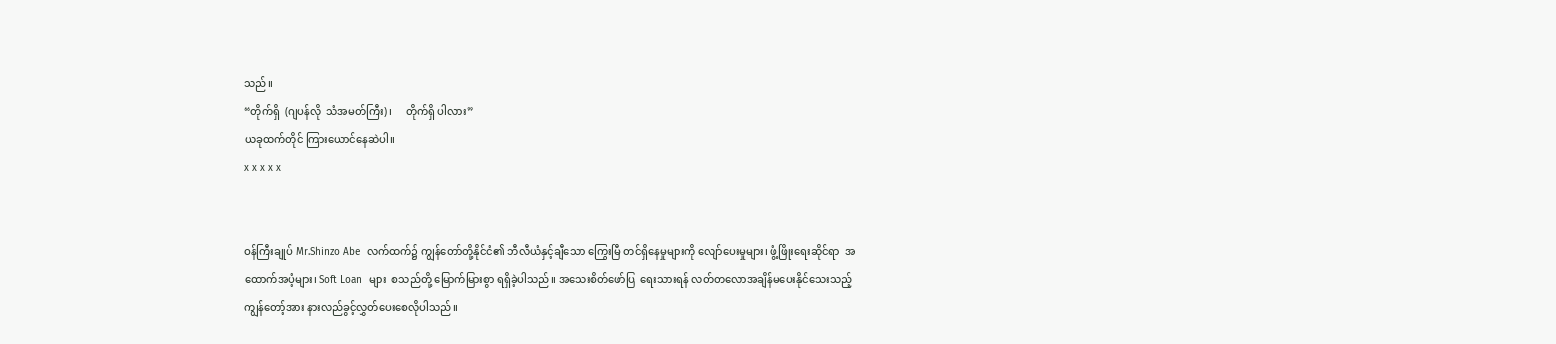သည်။
“တိုက်ရှိ  (ဂျပန်လို  သံအမတ်ကြီး)၊     တိုက်ရှိ ပါလား”
ယခုထက်တိုင် ကြားယောင်နေဆဲပါ။
x x x x x


ဝန်ကြီးချုပ် Mr.Shinzo Abe  လက်ထက်၌ ကျွန်တော်တို့နိုင်ငံ၏ ဘီလီယံနှင့်ချီသော ကြွေးမြီ တင်ရှိနေမှုများကို လျော်ပေးမှုများ၊ ဖွံ့ဖြိုးရေးဆိုင်ရာ  အထောက်အပံ့များ၊ Soft Loan  များ  စသည်တို့ မြောက်မြားစွာ ရရှိခဲ့ပါသည်။ အသေးစိတ်ဖော်ပြ  ရေးသားရန် လတ်တလောအချိန်မပေးနိုင်သေးသည့် ကျွန်တော့်အား နားလည်ခွင့်လွှတ်ပေးစေလိုပါသည်။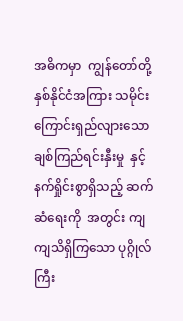အဓိကမှာ  ကျွန်တော်တို့  နှစ်နိုင်ငံအကြား သမိုင်းကြောင်းရှည်လျားသော ချစ်ကြည်ရင်းနှီးမှု  နှင့် နက်ရှိုင်းစွာရှိသည့် ဆက်ဆံရေးကို  အတွင်း ကျကျသိရှိကြသော ပုဂ္ဂိုလ်ကြီး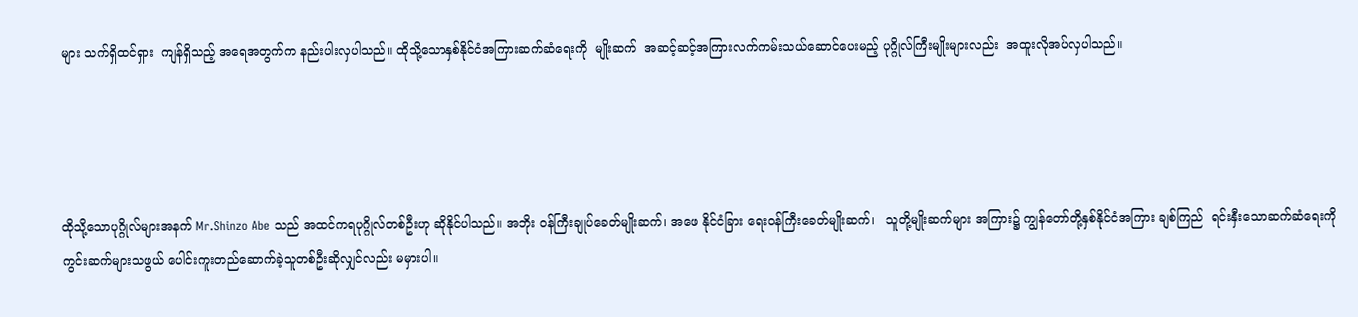များ သက်ရှိထင်ရှား  ကျန်ရှိသည့် အရေအတွက်က နည်းပါးလှပါသည်။ ထိုသို့သောနှစ်နိုင်ငံအကြားဆက်ဆံရေးကို  မျိုးဆက်  အဆင့်ဆင့်အကြားလက်ကမ်းသယ်ဆောင်ပေးမည့် ပုဂ္ဂိုလ်ကြီးမျိုးများလည်း  အထူးလိုအပ်လှပါသည်။




ထိုသို့သောပုဂ္ဂိုလ်များအနက် Mr.Shinzo Abe သည် အထင်ကရပုဂ္ဂိုလ်တစ်ဦးဟု ဆိုနိုင်ပါသည်။ အဘိုး ဝန်ကြီးချုပ်ခေတ်မျိုးဆက်၊ အဖေ နိုင်ငံခြား ရေးဝန်ကြီးခေတ်မျိုးဆက်၊   သူတို့မျိုးဆက်များ အကြား၌ ကျွန်တော်တို့နှစ်နိုင်ငံအကြား ချစ်ကြည်  ရင်းနှီးသောဆက်ဆံရေးကို ကွင်းဆက်များသဖွယ် ပေါင်းကူးတည်ဆောက်ခဲ့သူတစ်ဦးဆိုလျှင်လည်း မမှားပါ။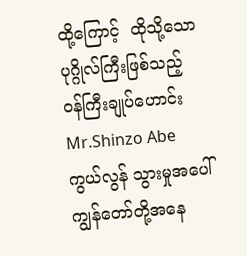ထို့ကြောင့်  ထိုသို့သောပုဂ္ဂိုလ်ကြီးဖြစ်သည့် ဝန်ကြီးချုပ်ဟောင်း Mr.Shinzo Abe  ကွယ်လွန် သွားမှုအပေါ် ကျွန်တော်တို့အနေ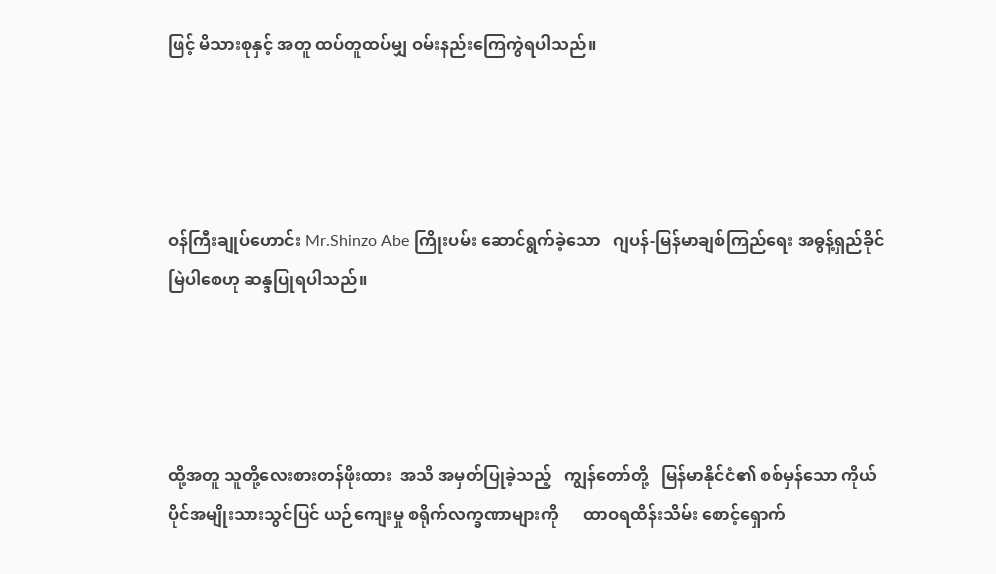ဖြင့် မိသားစုနှင့် အတူ ထပ်တူထပ်မျှ ဝမ်းနည်းကြေကွဲရပါသည်။




ဝန်ကြီးချုပ်ဟောင်း Mr.Shinzo Abe ကြိုးပမ်း ဆောင်ရွက်ခဲ့သော   ဂျပန်-မြန်မာချစ်ကြည်ရေး အဓွန့်ရှည်ခိုင်မြဲပါစေဟု ဆန္ဒပြုရပါသည်။




ထို့အတူ သူတို့လေးစားတန်ဖိုးထား  အသိ အမှတ်ပြုခဲ့သည့်   ကျွန်တော်တို့   မြန်မာနိုင်ငံ၏ စစ်မှန်သော ကိုယ်ပိုင်အမျိုးသားသွင်ပြင် ယဉ်ကျေးမှု စရိုက်လက္ခဏာများကို      ထာဝရထိန်းသိမ်း စောင့်ရှောက်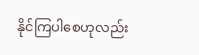နိုင်ကြပါစေဟုလည်း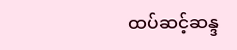ထပ်ဆင့်ဆန္ဒ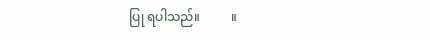ပြု ရပါသည်။          ။